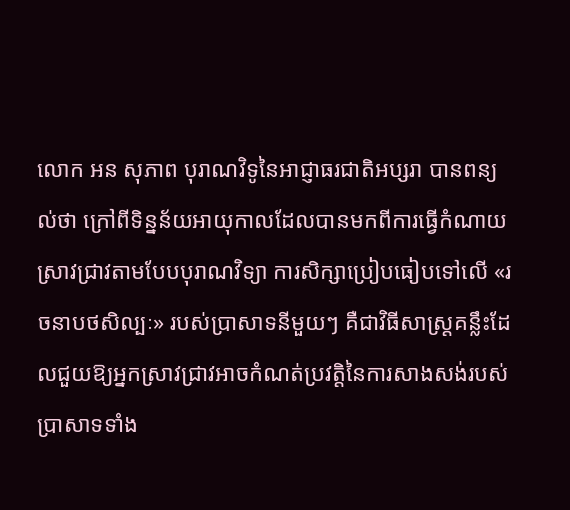លោក អន សុភាព បុរាណវិទូនៃអាជ្ញាធរជាតិអប្សរា បានពន្យល់ថា ក្រៅពីទិន្នន័យអាយុកាលដែលបានមកពីការធ្វើកំណាយស្រាវជ្រាវតាមបែបបុរាណវិទ្យា ការសិក្សាប្រៀបធៀបទៅលើ «រចនាបថសិល្បៈ» របស់ប្រាសាទនីមួយៗ គឺជាវិធីសាស្ត្រគន្លឹះដែលជួយឱ្យអ្នកស្រាវជ្រាវអាចកំណត់ប្រវត្តិនៃការសាងសង់របស់ប្រាសាទទាំង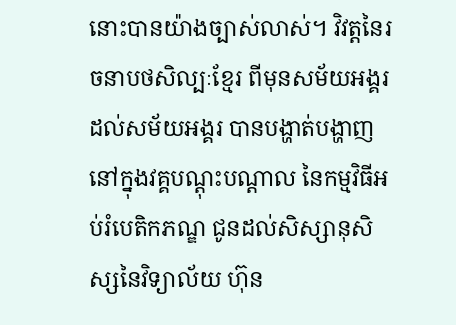នោះបានយ៉ាងច្បាស់លាស់។ វិវត្តនៃរចនាបថសិល្បៈខ្មែរ ពីមុនសម័យអង្គរដល់សម័យអង្គរ បានបង្ហាត់បង្ហាញនៅក្នុងវគ្គបណ្តុះបណ្តាល នៃកម្មវិធីអប់រំបេតិកភណ្ឌ ជូនដល់សិស្សានុសិស្សនៃវិទ្យាល័យ ហ៊ុន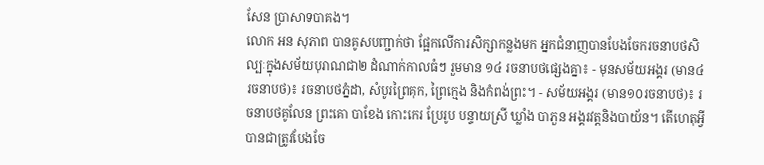សែន ប្រាសាទបាគង។
លោក អន សុភាព បានគូសបញ្ជាក់ថា ផ្អែកលើការសិក្សាកន្លងមក អ្នកជំនាញបានបែងចែករចនាបថសិល្បៈក្នុងសម័យបុរាណជា២ ដំណាក់កាលធំៗ រួមមាន ១៤ រចនាបថផ្សេងគ្នា៖ - មុនសម័យអង្គរ (មាន៤រចនាបថ)៖ រចនាបថភ្នំដា, សំបូរព្រៃគុក, ព្រៃក្មេង និងកំពង់ព្រះ។ - សម័យអង្គរ (មាន១០រចនាបថ)៖ រចនាបថគូលែន ព្រះគោ បាខែង កោះកេរ ប្រែរូប បន្ទាយស្រី ឃ្លាំង បាភួន អង្គរវត្តនិងបាយ័ន។ តើហេតុអ្វីបានជាត្រូវបែងចែ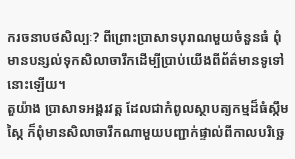ករចនាបថសិល្បៈ? ពីព្រោះប្រាសាទបុរាណមួយចំនួនធំ ពុំមានបន្សល់ទុកសិលាចារឹកដើម្បីប្រាប់យើងពីព័ត៌មានទូទៅនោះឡើយ។
តួយ៉ាង ប្រាសាទអង្គរវត្ត ដែលជាកំពូលស្ថាបត្យកម្មដ៏ធំស្កឹមស្កៃ ក៏ពុំមានសិលាចារឹកណាមួយបញ្ជាក់ផ្ទាល់ពីកាលបរិច្ឆេ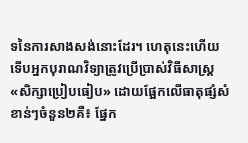ទនៃការសាងសង់នោះដែរ។ ហេតុនេះហើយ ទើបអ្នកបុរាណវិទ្យាត្រូវប្រើប្រាស់វិធីសាស្ត្រ «សិក្សាប្រៀបធៀប» ដោយផ្អែកលើធាតុផ្សំសំខាន់ៗចំនួន២គឺ៖ ផ្នែក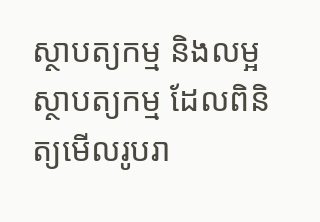ស្ថាបត្យកម្ម និងលម្អស្ថាបត្យកម្ម ដែលពិនិត្យមើលរូបរា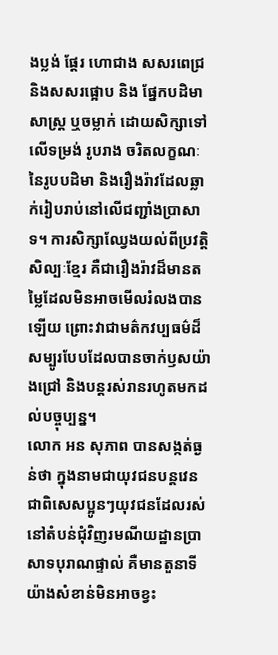ងប្លង់ ផ្តែរ ហោជាង សសរពេជ្រ និងសសរផ្អោប និង ផ្នែកបដិមាសាស្ត្រ ឬចម្លាក់ ដោយសិក្សាទៅលើទម្រង់ រូបរាង ចរិតលក្ខណៈនៃរូបបដិមា និងរឿងរ៉ាវដែលឆ្លាក់រៀបរាប់នៅលើជញ្ជាំងប្រាសាទ។ ការសិក្សាឈ្វែងយល់ពីប្រវត្តិសិល្បៈខ្មែរ គឺជារឿងរ៉ាវដ៏មានតម្លៃដែលមិនអាចមើលរំលងបានឡើយ ព្រោះវាជាមត៌កវប្បធម៌ដ៏សម្បូរបែបដែលបានចាក់ឫសយ៉ាងជ្រៅ និងបន្តរស់រានរហូតមកដល់បច្ចុប្បន្ន។
លោក អន សុភាព បានសង្កត់ធ្ងន់ថា ក្នុងនាមជាយុវជនបន្តវេន ជាពិសេសប្អូនៗយុវជនដែលរស់នៅតំបន់ជុំវិញរមណីយដ្ឋានប្រាសាទបុរាណផ្ទាល់ គឺមានតួនាទីយ៉ាងសំខាន់មិនអាចខ្វះ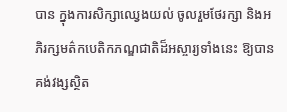បាន ក្នុងការសិក្សាឈ្វេងយល់ ចូលរួមថែរក្សា និងអភិរក្សមត៌កបេតិកភណ្ឌជាតិដ៏អស្ចារ្យទាំងនេះ ឱ្យបានគង់វង្សស្ថិត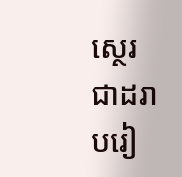ស្ថេរជាដរាបរៀ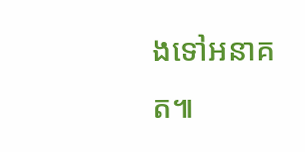ងទៅអនាគត៕